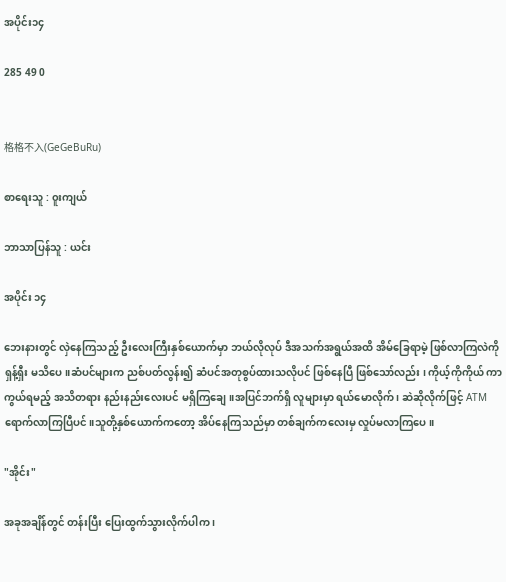အပိုင်း၁၄

285 49 0


格格不入(GeGeBuRu)

စာရေးသူ : ၀ူးကျယ်

ဘာသာပြန်သူ : ယင်း

အပိုင်း ၁၄

ဘေးနားတွင် လှဲနေကြသည့် ဦးလေးကြီးနှစ်ယောက်မှာ ဘယ်လိုလုပ် ဒီအသက်အရွယ်အထိ အိမ်ခြေရာမဲ့ ဖြစ်လာကြလဲကို ရှန့်ရှီး မသိပေ။ဆံပင်များက ညစ်ပတ်လွန်း၍ ဆံပင်အတုစွပ်ထားသလိုပင် ဖြစ်နေပြီ ဖြစ်သော်လည်း ၊ ကိုယ့်ကိုကိုယ် ကာကွယ်ရမည့် အသိတရား နည်းနည်းလေးပင် မရှိကြချေ။အပြင်ဘက်ရှိ လူများမှာ ရယ်မောလိုက် ၊ ဆဲဆိုလိုက်ဖြင့် ATM ရောက်လာကြပြီပင်။သူတို့နှစ်ယောက်ကတော့ အိပ်နေကြသည်မှာ တစ်ချက်ကလေးမှ လှုပ်မလာကြပေ။

"အိုင်း"

အခုအချိန်တွင် တန်းပြီး ပြေးထွက်သွားလိုက်ပါက ၊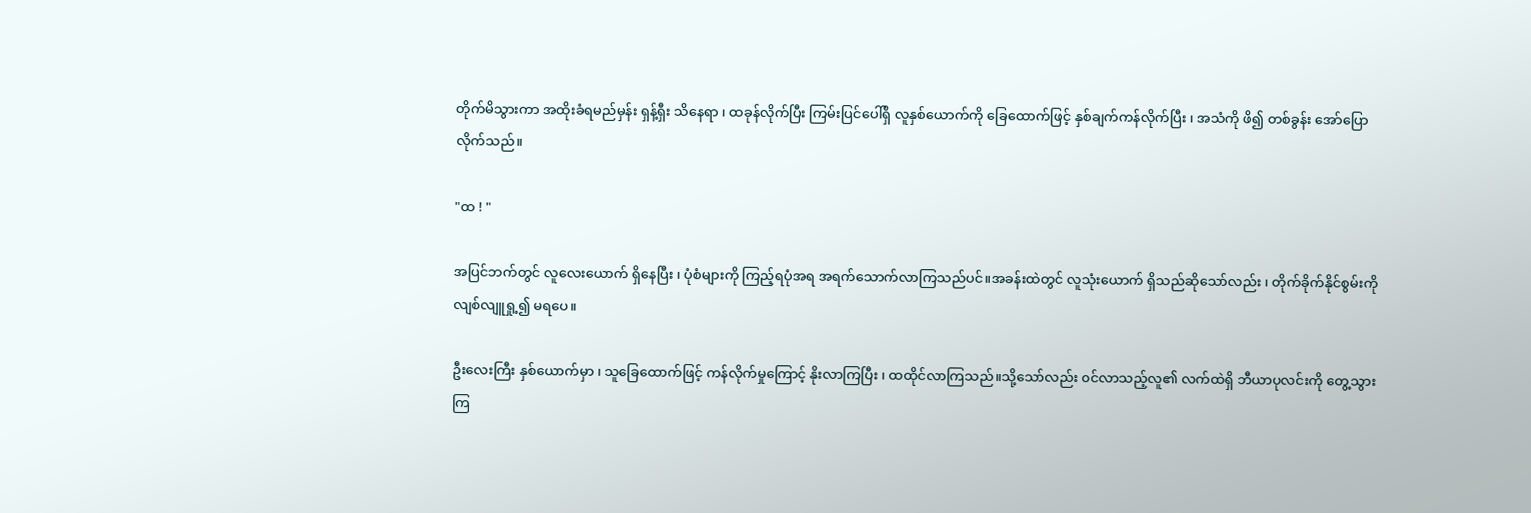တိုက်မိသွားကာ အထိုးခံရမည်မှန်း ရှန့်ရှီး သိနေရာ ၊ ထခုန်လိုက်ပြီး ကြမ်းပြင်ပေါ်ရှိ လူနှစ်ယောက်ကို ခြေထောက်ဖြင့် နှစ်ချက်ကန်လိုက်ပြီး ၊ အသံကို ဖိ၍ တစ်ခွန်း အော်ပြောလိုက်သည်။

"ထ ! "

အပြင်ဘက်တွင် လူလေးယောက် ရှိနေပြီး ၊ ပုံစံများကို ကြည့်ရပုံအရ အရက်သောက်လာကြသည်ပင်။အခန်းထဲတွင် လူသုံးယောက် ရှိသည်ဆိုသော်လည်း ၊ တိုက်ခိုက်နိုင်စွမ်းကို လျစ်လျူရှု့၍ မရပေ။

ဦးလေးကြီး နှစ်ယောက်မှာ ၊ သူခြေထောက်ဖြင့် ကန်လိုက်မှုကြောင့် နိုးလာကြပြီး ၊ ထထိုင်လာကြသည်။သို့သော်လည်း ၀င်လာသည့်လူ၏ လက်ထဲရှိ ဘီယာပုလင်းကို တွေ့သွားကြ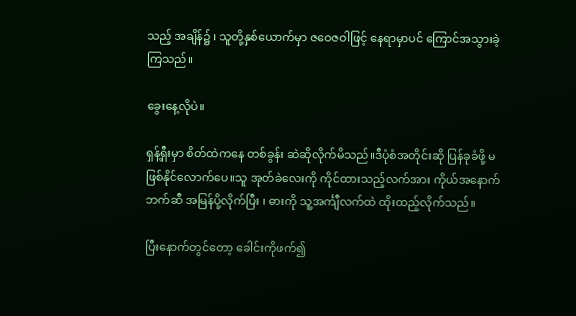သည့် အချိန်၌ ၊ သူတို့နှစ်ယောက်မှာ ဇဝေဇဝါဖြင့် နေရာမှာပင် ကြောင်အသွားခဲ့ကြသည်။

ခွေးနေ့လိုပဲ။

ရှန့်ရှီးမှာ စိတ်ထဲကနေ တစ်ခွန်း ဆဲဆိုလိုက်မိသည်။ဒီပုံစံအတိုင်းဆို ပြန်ခုခံဖို့ မဖြစ်နိုင်လောက်ပေ။သူ အုတ်ခဲလေးကို ကိုင်ထားသည့်လက်အား ကိုယ်အနောက်ဘက်ဆီ အမြန်ပို့လိုက်ပြီး ၊ ဓားကို သူ့အင်္ကျီလက်ထဲ ထိုးထည့်လိုက်သည်။

ပြီးနောက်တွင်တော့ ခေါင်းကိုဖက်၍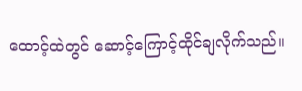ထောင့်ထဲတွင် ဆောင့်ကြောင့်ထိုင်ချလိုက်သည်။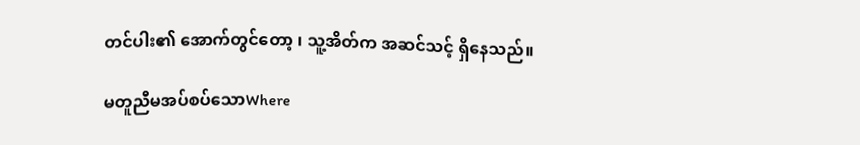တင်ပါး၏ အောက်တွင်တော့ ၊ သူ့အိတ်က အဆင်သင့် ရှိနေသည်။

မတူညီမအပ်စပ်သောWhere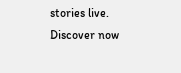stories live. Discover now